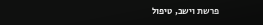פרשת וישב, טיפול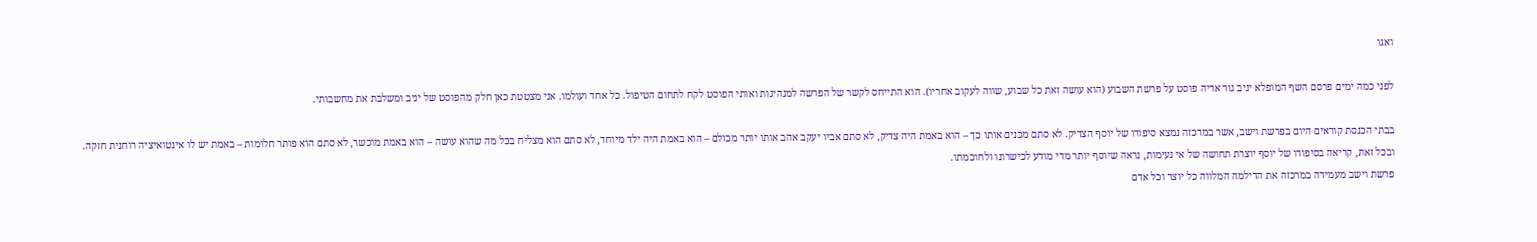ואגו

לפני כמה ימים פרסם השף המופלא יניב גור אריה פוסט על פרשת השבוע (הוא עושה זאת כל שבוע, שווה לעקוב אחריו). הוא התייחס לקשר של הפרשה למנהיגות ואותי הפוסט לקח לתחום הטיפול. כל אחד ועולמו. אני מצטטת כאן חלק מהפוסט של יניב ומשלבת את מחשבותי.

בבתי הכנסת קוראים היום בפרשת וישב, אשר במרכזה נמצא סיפורו של יוסף הצדיק. לא סתם מכנים אותו כך – הוא באמת היה צדיק, לא סתם אביו יעקב אהב אותו יותר מכולם – הוא באמת היה ילד מיוחד, לא סתם הוא מצליח בכל מה שהוא עושה – הוא באמת מוכשר, לא סתם הוא פותר חלומות – באמת יש לו אינטואיציה רוחנית חזקה.
ובכל זאת, קריאה בסיפורו של יוסף יוצרת תחושה של אי נעימות, נראה שיוסף יותר מדי מודע לכישרונו ולחוכמתו.
פרשת וישב מעמידה במרכזה את הדילמה המלווה כל יוצר וכל אדם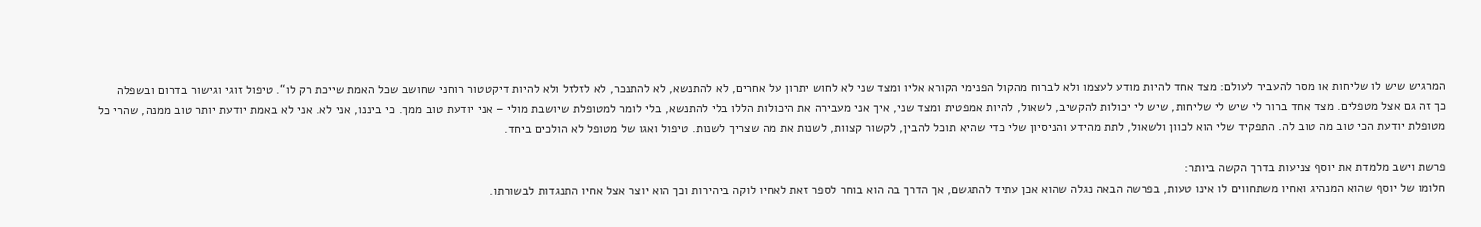המרגיש שיש לו שליחות או מסר להעביר לעולם: מצד אחד להיות מודע לעצמו ולא לברוח מהקול הפנימי הקורא אליו ומצד שני לא לחוש יתרון על אחרים, לא להתנשא, לא להתנכר, לא לזלזל ולא להיות דיקטטור רוחני שחושב שכל האמת שייכת רק לו“. טיפול זוגי וגישור בדרום ובשפלה
כך זה גם אצל מטפלים. מצד אחד ברור לי שיש לי שליחות, שיש לי יכולות להקשיב, לשאול, להיות אמפטית ומצד שני, איך אני מעבירה את היכולות הללו בלי להתנשא, בלי לומר למטופלת שיושבת מולי – אני יודעת טוב ממך. כי ביננו, אני לא. אני לא באמת יודעת יותר טוב ממנה, שהרי כל מטופלת יודעת הכי טוב מה טוב לה. התפקיד שלי הוא לכוון ולשאול, לתת מהידע והניסיון שלי כדי שהיא תוכל להבין, לקשור קצוות, לשנות את מה שצריך לשנות. טיפול ואגו של מטופל לא הולכים ביחד.

פרשת וישב מלמדת את יוסף צניעות בדרך הקשה ביותר:
חלומו של יוסף שהוא המנהיג ואחיו משתחווים לו אינו טעות, בפרשה הבאה נגלה שהוא אכן עתיד להתגשם, אך הדרך בה הוא בוחר לספר זאת לאחיו לוקה ביהירות וכך הוא יוצר אצל אחיו התנגדות לבשורתו.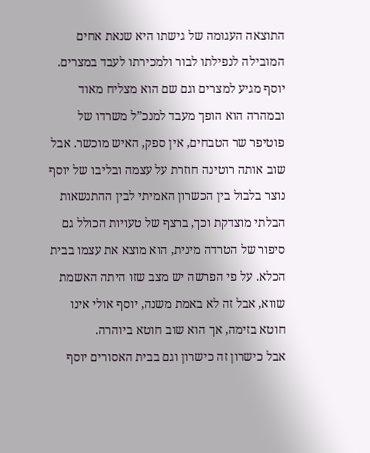התוצאה העגומה של גישתו היא שנאת אחים המובילה לנפילתו לבור ולמכירתו לעבד במצרים.
יוסף מגיע למצרים וגם שם הוא מצליח מאוד ובמהרה הוא הופך מעבד למנכ”ל משרדו של פוטיפר שר הטבחים, אין ספק, האיש מוכשר. אבל שוב אותה רוטינה חוזרת על עצמה ובליבו של יוסף נוצר בלבול בין הכשרון האמיתי לבין ההתנשאות הבלתי מוצדקת וכך, ברצף של טעויות הכולל גם סיפור של הטרדה מינית, הוא מוצא את עצמו בבית הכלא. על פי הפרשה יש מצב שזו היתה האשמת שווא, אבל זה לא באמת משנה, יוסף אולי אינו חוטא בזימה, אך הוא שוב חוטא ביוהרה.
אבל כישרון זה כישרון וגם בבית האסורים יוסף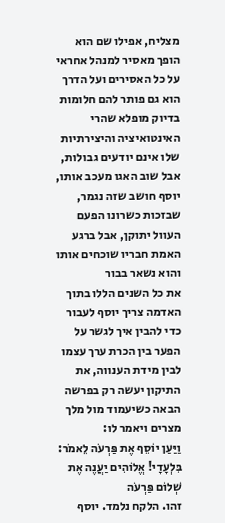מצליח, אפילו שם הוא הופך מאסיר למנהל אחראי על כל האסירים ועל הדרך הוא גם פותר להם חלומות בדיוק מופלא שהרי האינטואיציה והיצירתיות שלו אינם יודעים גבולות, אבל שוב האגו מעכב אותו, יוסף חושב שזה נגמר, שבזכות כשרונו הפעם העוול יתוקן, אבל ברגע האמת חבריו שוכחים אותו והוא נשאר בבור
את כל השנים הללו בתוך האדמה צריך יוסף לעבור כדי להבין איך לגשר על הפער בין הכרת ערך עצמו לבין מידת הענווה, את התיקון יעשה רק בפרשה הבאה כשיעמוד מול מלך מצרים ויאמר לו:
וַיַּעַן יוֹסֵף אֶת פַּרְעֹה לֵאמֹר: בִּלְעָדָי! אֱלֹוהִים יַעֲנֶה אֶת שְׁלוֹם פַּרְעֹה
זהו. הלקח נלמד. יוסף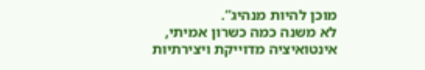מוכן להיות מנהיג“.
לא משנה כמה כשרון אמיתי, אינטואיציה מדוייקת ויצירתיות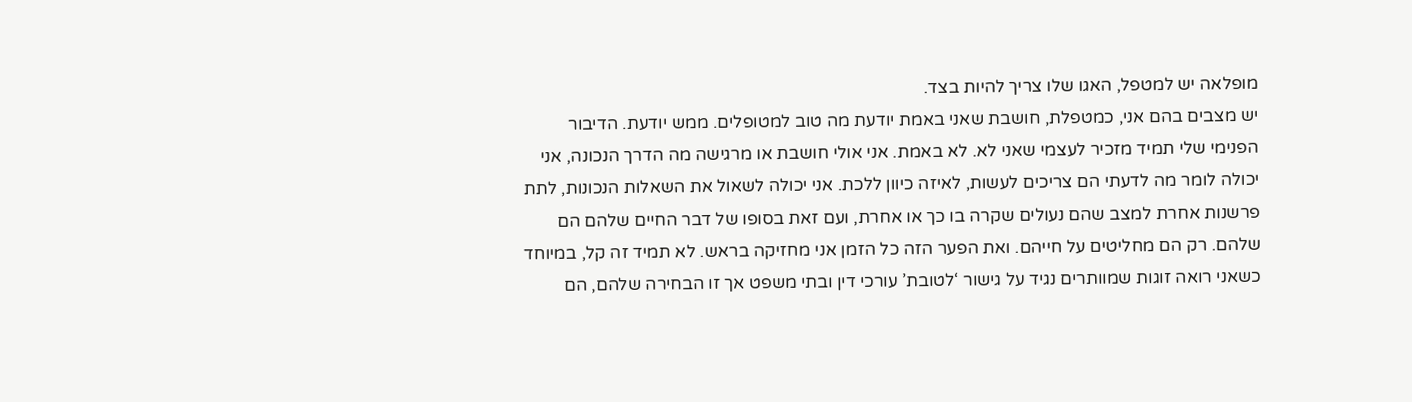מופלאה יש למטפל, האגו שלו צריך להיות בצד.
יש מצבים בהם אני, כמטפלת, חושבת שאני באמת יודעת מה טוב למטופלים. ממש יודעת. הדיבור הפנימי שלי תמיד מזכיר לעצמי שאני לא. לא באמת. אני אולי חושבת או מרגישה מה הדרך הנכונה, אני יכולה לומר מה לדעתי הם צריכים לעשות, לאיזה כיוון ללכת. אני יכולה לשאול את השאלות הנכונות, לתת פרשנות אחרת למצב שהם נעולים שקרה בו כך או אחרת, ועם זאת בסופו של דבר החיים שלהם הם שלהם. רק הם מחליטים על חייהם. ואת הפער הזה כל הזמן אני מחזיקה בראש. לא תמיד זה קל, במיוחד כשאני רואה זוגות שמוותרים נגיד על גישור ‘לטובת’ עורכי דין ובתי משפט אך זו הבחירה שלהם, הם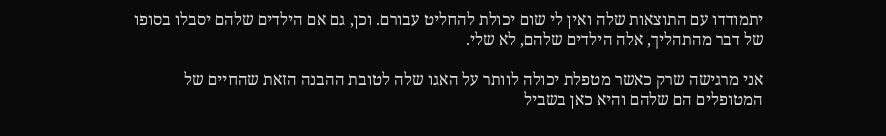יתמודדו עם התוצאות שלה ואין לי שום יכולת להחליט עבורם. וכן, גם אם הילדים שלהם יסבלו בסופו של דבר מהתהליך, אלה הילדים שלהם, לא שלי.

אני מרגישה שרק כאשר מטפלת יכולה לוותר על האגו שלה לטובת ההבנה הזאת שהחיים של המטופלים הם שלהם והיא כאן בשביל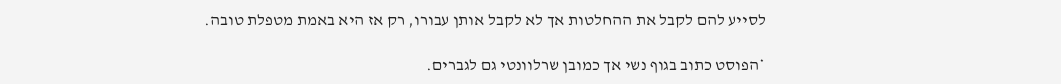לסייע להם לקבל את ההחלטות אך לא לקבל אותן עבורו, רק אז היא באמת מטפלת טובה.

*הפוסט כתוב בגוף נשי אך כמובן שרלוונטי גם לגברים.